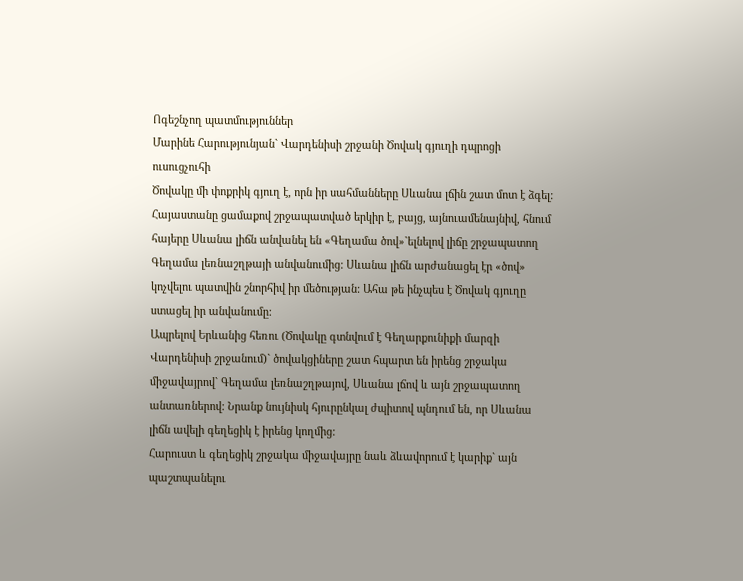Ոգեշնչող պատմություններ
Մարինե Հարությունյան` Վարդենիսի շրջանի Ծովակ գյուղի դպրոցի ուսուցչուհի
Ծովակը մի փոքրիկ գյուղ է, որն իր սահմանները Սևանա լճին շատ մոտ է ձգել: Հայաստանը ցամաքով շրջապատված երկիր է, բայց, այնուամենայնիվ, հնում հայերը Սևանա լիճն անվանել են «Գեղամա ծով»`ելնելով լիճը շրջապատող Գեղամա լեռնաշղթայի անվանումից: Սևանա լիճն արժանացել էր «ծով» կոչվելու պատվին շնորհիվ իր մեծության: Ահա թե ինչպես է Ծովակ գյուղը ստացել իր անվանումը:
Ապրելով Երևանից հեռու (Ծովակը գտնվում է Գեղարքունիքի մարզի Վարդենիսի շրջանում)` ծովակցիները շատ հպարտ են իրենց շրջակա միջավայրով` Գեղամա լեռնաշղթայով, Սևանա լճով և այն շրջապատող անտառներով: Նրանք նույնիսկ հյուրընկալ ժպիտով պնդում են, որ Սևանա լիճն ավելի գեղեցիկ է իրենց կողմից:
Հարուստ և գեղեցիկ շրջակա միջավայրը նաև ձևավորում է կարիք` այն պաշտպանելու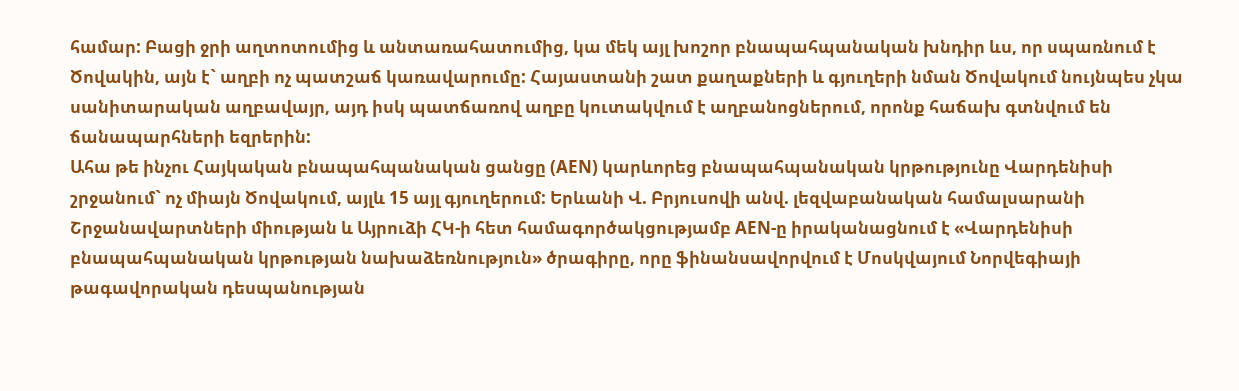համար: Բացի ջրի աղտոտումից և անտառահատումից, կա մեկ այլ խոշոր բնապահպանական խնդիր ևս, որ սպառնում է Ծովակին, այն է` աղբի ոչ պատշաճ կառավարումը: Հայաստանի շատ քաղաքների և գյուղերի նման Ծովակում նույնպես չկա սանիտարական աղբավայր, այդ իսկ պատճառով աղբը կուտակվում է աղբանոցներում, որոնք հաճախ գտնվում են ճանապարհների եզրերին:
Ահա թե ինչու Հայկական բնապահպանական ցանցը (AEN) կարևորեց բնապահպանական կրթությունը Վարդենիսի շրջանում` ոչ միայն Ծովակում, այլև 15 այլ գյուղերում: Երևանի Վ. Բրյուսովի անվ. լեզվաբանական համալսարանի Շրջանավարտների միության և Այրուձի ՀԿ-ի հետ համագործակցությամբ AEN-ը իրականացնում է «Վարդենիսի բնապահպանական կրթության նախաձեռնություն» ծրագիրը, որը ֆինանսավորվում է Մոսկվայում Նորվեգիայի թագավորական դեսպանության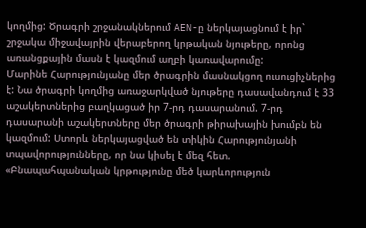կողմից: Ծրագրի շրջանակներում AEN-ը ներկայացնում է իր` շրջակա միջավայրին վերաբերող կրթական նյութերը, որոնց առանցքային մասն է կազմում աղբի կառավարումը:
Մարինե Հարությունյանը մեր ծրագրին մասնակցող ուսուցիչներից է: Նա ծրագրի կողմից առաջարկված նյութերը դասավանդում է 33 աշակերտներից բաղկացած իր 7-րդ դասարանում. 7-րդ դասարանի աշակերտները մեր ծրագրի թիրախային խումբն են կազմում: Ստորև ներկայացված են տիկին Հարությունյանի տպավորությունները, որ նա կիսել է մեզ հետ.
«Բնապահպանական կրթությունը մեծ կարևորություն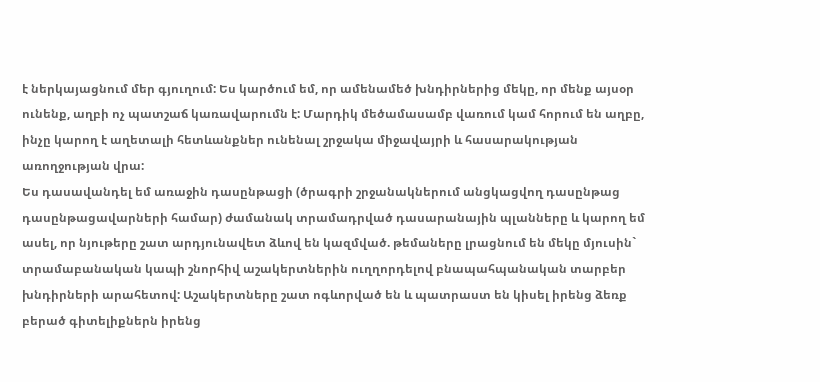է ներկայացնում մեր գյուղում: Ես կարծում եմ, որ ամենամեծ խնդիրներից մեկը, որ մենք այսօր ունենք, աղբի ոչ պատշաճ կառավարումն է: Մարդիկ մեծամասամբ վառում կամ հորում են աղբը, ինչը կարող է աղետալի հետևանքներ ունենալ շրջակա միջավայրի և հասարակության առողջության վրա:
Ես դասավանդել եմ առաջին դասընթացի (ծրագրի շրջանակներում անցկացվող դասընթաց դասընթացավարների համար) ժամանակ տրամադրված դասարանային պլանները և կարող եմ ասել, որ նյութերը շատ արդյունավետ ձևով են կազմված. թեմաները լրացնում են մեկը մյուսին` տրամաբանական կապի շնորհիվ աշակերտներին ուղղորդելով բնապահպանական տարբեր խնդիրների արահետով: Աշակերտները շատ ոգևորված են և պատրաստ են կիսել իրենց ձեռք բերած գիտելիքներն իրենց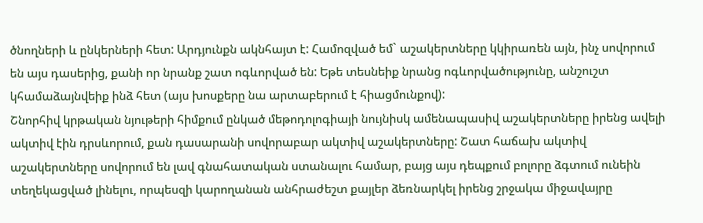ծնողների և ընկերների հետ: Արդյունքն ակնհայտ է: Համոզված եմ` աշակերտները կկիրառեն այն, ինչ սովորում են այս դասերից, քանի որ նրանք շատ ոգևորված են: Եթե տեսնեիք նրանց ոգևորվածությունը, անշուշտ կհամաձայնվեիք ինձ հետ (այս խոսքերը նա արտաբերում է հիացմունքով):
Շնորհիվ կրթական նյութերի հիմքում ընկած մեթոդոլոգիայի նույնիսկ ամենապասիվ աշակերտները իրենց ավելի ակտիվ էին դրսևորում, քան դասարանի սովորաբար ակտիվ աշակերտները: Շատ հաճախ ակտիվ աշակերտները սովորում են լավ գնահատական ստանալու համար, բայց այս դեպքում բոլորը ձգտում ունեին տեղեկացված լինելու, որպեսզի կարողանան անհրաժեշտ քայլեր ձեռնարկել իրենց շրջակա միջավայրը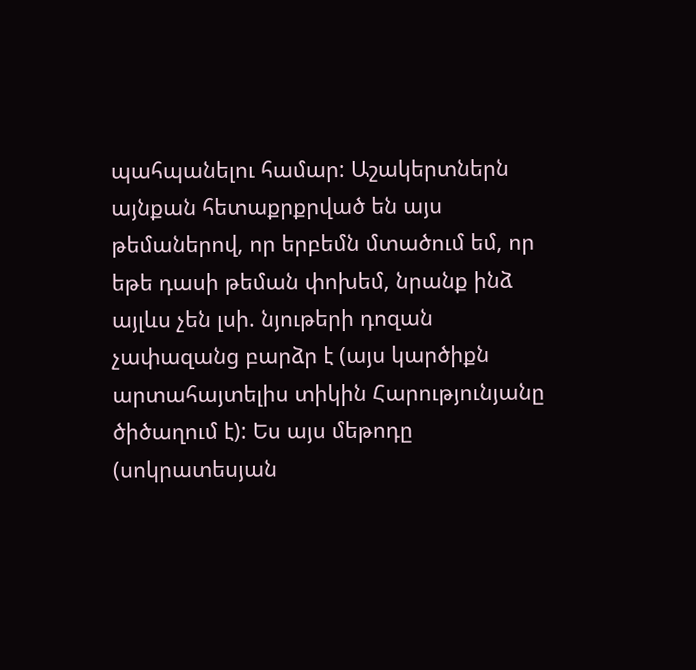պահպանելու համար: Աշակերտներն այնքան հետաքրքրված են այս թեմաներով, որ երբեմն մտածում եմ, որ եթե դասի թեման փոխեմ, նրանք ինձ այլևս չեն լսի. նյութերի դոզան չափազանց բարձր է (այս կարծիքն արտահայտելիս տիկին Հարությունյանը ծիծաղում է): Ես այս մեթոդը (սոկրատեսյան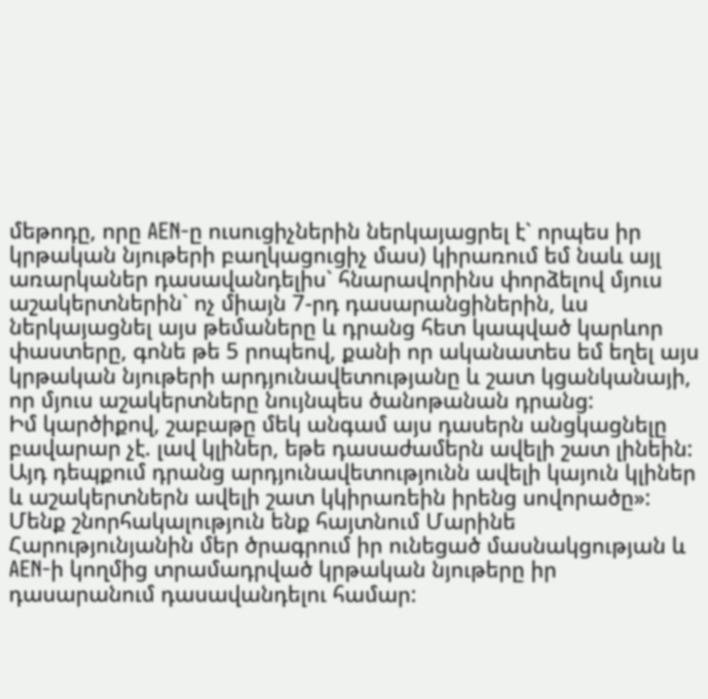մեթոդը, որը AEN-ը ուսուցիչներին ներկայացրել է` որպես իր կրթական նյութերի բաղկացուցիչ մաս) կիրառում եմ նաև այլ առարկաներ դասավանդելիս` հնարավորինս փորձելով մյուս աշակերտներին` ոչ միայն 7-րդ դասարանցիներին, ևս ներկայացնել այս թեմաները և դրանց հետ կապված կարևոր փաստերը, գոնե թե 5 րոպեով, քանի որ ականատես եմ եղել այս կրթական նյութերի արդյունավետությանը և շատ կցանկանայի, որ մյուս աշակերտները նույնպես ծանոթանան դրանց:
Իմ կարծիքով, շաբաթը մեկ անգամ այս դասերն անցկացնելը բավարար չէ. լավ կլիներ, եթե դասաժամերն ավելի շատ լինեին: Այդ դեպքում դրանց արդյունավետությունն ավելի կայուն կլիներ և աշակերտներն ավելի շատ կկիրառեին իրենց սովորածը»:
Մենք շնորհակալություն ենք հայտնում Մարինե Հարությունյանին մեր ծրագրում իր ունեցած մասնակցության և AEN-ի կողմից տրամադրված կրթական նյութերը իր դասարանում դասավանդելու համար: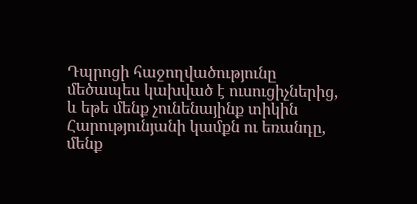Դպրոցի հաջողվածությունը մեծապես կախված է ուսուցիչներից, և եթե մենք չունենայինք տիկին Հարությունյանի կամքն ու եռանդը, մենք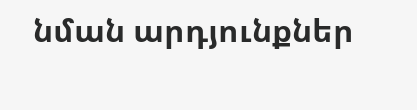նման արդյունքներ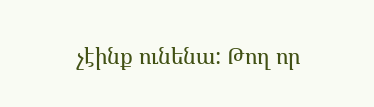չէինք ունենա: Թող որ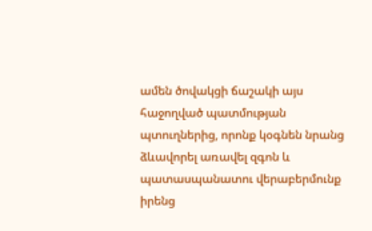ամեն ծովակցի ճաշակի այս հաջողված պատմության պտուղներից, որոնք կօգնեն նրանց ձևավորել առավել զգոն և պատասպանատու վերաբերմունք իրենց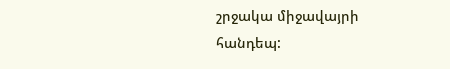շրջակա միջավայրի հանդեպ: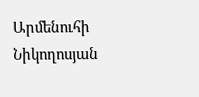Արմենուհի Նիկողոսյան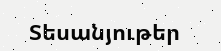Տեսանյութեր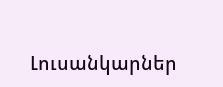Լուսանկարներ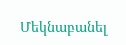Մեկնաբանել